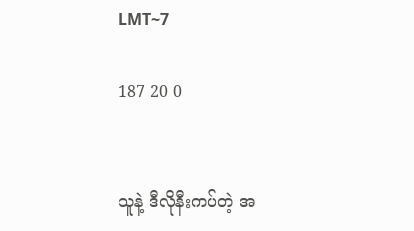LMT~7

187 20 0


သူနဲ့ ဒီလိုနီးကပ်တဲ့ အ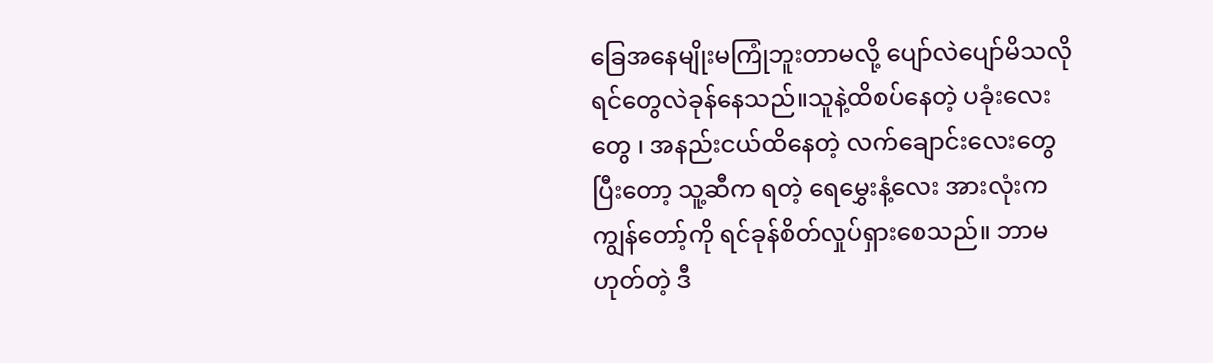ခြေအနေမျိုးမကြုံဘူးတာမလို့ ပျော်လဲပျော်မိသလို ရင်တွေလဲခုန်နေသည်။သူနဲ့ထိစပ်နေတဲ့ ပခုံးလေးတွေ ၊ အနည်းငယ်ထိနေတဲ့ လက်ချောင်းလေးတွေ ပြီးတော့ သူ့ဆီက ရတဲ့ ရေမွှေးနံ့လေး အားလုံးက ကျွန်တော့်ကို ရင်ခုန်စိတ်လှုပ်ရှားစေသည်။ ဘာမဟုတ်တဲ့ ဒီ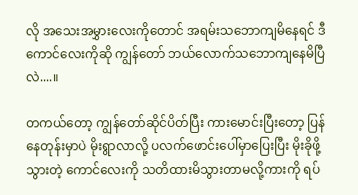လို အသေးအမွှားလေးကိုတောင် အရမ်းသဘောကျမိနေရင် ဒီကောင်လေးကိုဆို ကျွန်တော် ဘယ်လောက်သဘောကျနေမိပြီလဲ....။

တကယ်တော့ ကျွန်တော်ဆိုင်ပိတ်ပြီး ကားမောင်းပြီးတော့ ပြန်နေတုန်းမှာပဲ မိုးရွာလာလို့ ပလက်ဖောင်းပေါ်မှာပြေးပြီး မိုးခိုဖို့သွားတဲ့ ကောင်လေးကို သတိထားမိသွားတာမလို့ကားကို ရပ်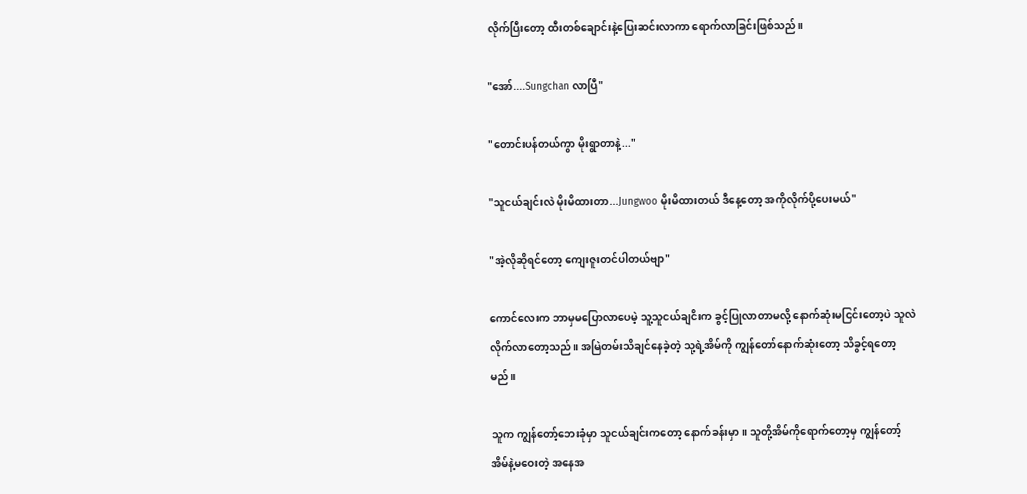လိုက်ပြီးတော့ ထီးတစ်ချောင်းနဲ့ပြေးဆင်းလာကာ ရောက်လာခြင်းဖြစ်သည်။

"အော်....Sungchan လာပြီ"

"တောင်းပန်တယ်ကွာ မိုးရွာတာနဲ့..."

"သူငယ်ချင်းလဲ မိုးမိထားတာ...Jungwoo မိုးမိထားတယ် ဒီနေ့တော့ အကိုလိုက်ပို့ပေးမယ်"

"အဲ့လိုဆိုရင်တော့ ကျေးဇူးတင်ပါတယ်ဗျာ"

ကောင်လေးက ဘာမှမပြောလာပေမဲ့ သူ့သူငယ်ချငိးက ခွင့်ပြုလာတာမလို့ နောက်ဆုံးမငြင်းတော့ပဲ သူလဲ လိုက်လာတော့သည်။ အမြဲတမ်းသိချင်နေခဲ့တဲ့ သု့ရဲ့အိမ်ကို ကျွန်တော်နောက်ဆုံးတော့ သိခွင့်ရတော့မည်။

သူက ကျွန်တော့်ဘေးခုံမှာ သူငယ်ချင်းကတော့ နောက်ခန်းမှာ။ သူတို့အိမ်ကိုရောက်တော့မှ ကျွန်တော့်အိမ်နဲ့မဝေးတဲ့ အနေအ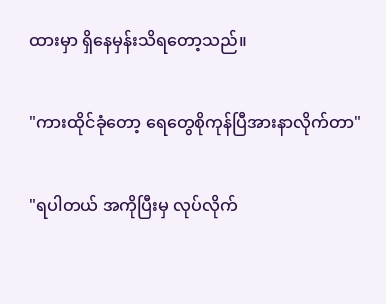ထားမှာ ရှိနေမှန်းသိရတော့သည်။

"ကားထိုင်ခုံတော့ ရေတွေစိုကုန်ပြီအားနာလိုက်တာ"

"ရပါတယ် အကိုပြီးမှ လုပ်လိုက်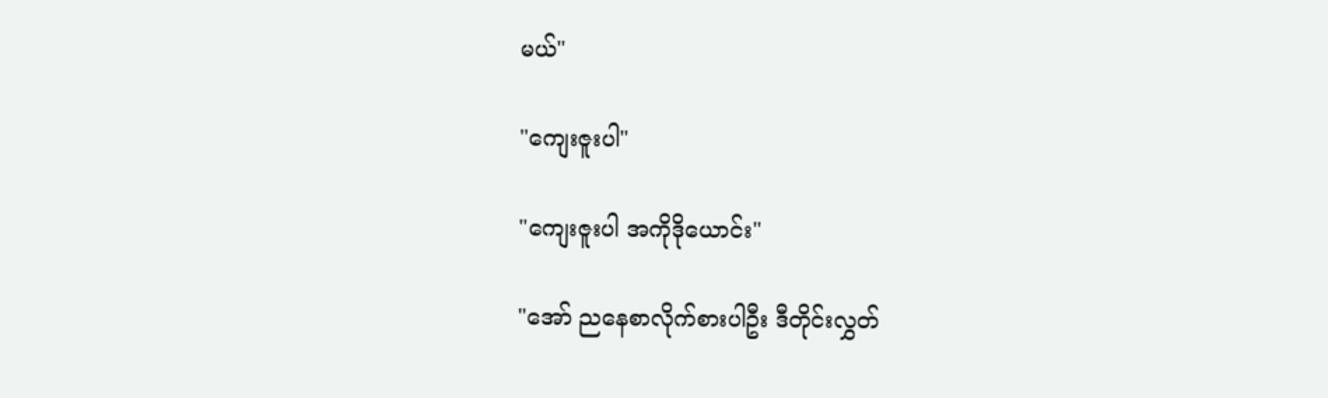မယ်"

"ကျေးဇူးပါ"

"ကျေးဇူးပါ အကိုဒိုယောင်း"

"အော် ညနေစာလိုက်စားပါဦး ဒီတိုင်းလွှတ်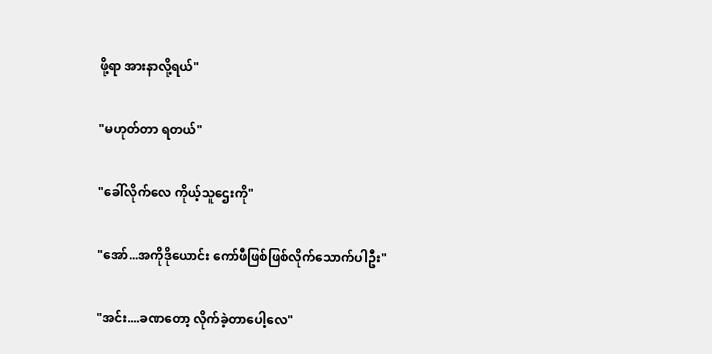ဖို့ရာ အားနာလို့ရယ်"

"မဟုတ်တာ ရတယ်"

"ခေါ်လိုက်လေ ကိုယ့်သူဌေးကို"

"အော်...အကိုဒိုယောင်း ကော်ဖီဖြစ်ဖြစ်လိုက်သောက်ပါဦး"

"အင်း....ခဏတော့ လိုက်ခဲ့တာပေါ့လေ"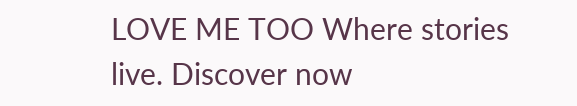LOVE ME TOO Where stories live. Discover now